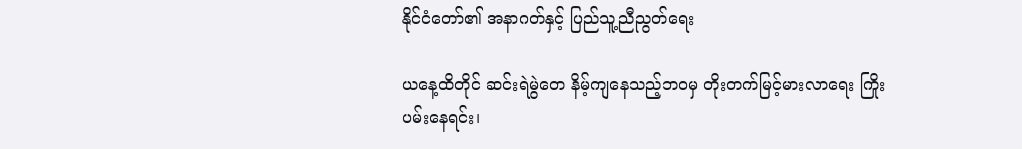နိုင်ငံတော်၏ အနာဂတ်နှင့် ပြည်သူ့ညီညွတ်ရေး

ယနေ့ထိတိုင် ဆင်းရဲမွဲတေ နိမ့်ကျနေသည့်ဘဝမှ တိုးတက်မြင့်မားလာရေး ကြိုးပမ်းနေရင်း၊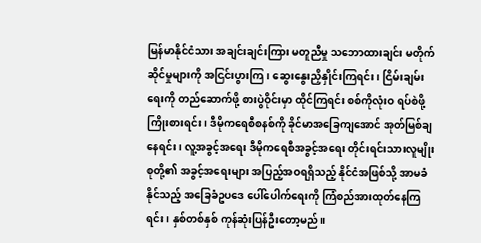မြန်မာနိုင်ငံသား အချင်းချင်းကြား မတူညီမှု သဘောထားချင်း မတိုက်ဆိုင်မှုများကို အငြင်းပွားကြ၊ ဆွေးနွေးညှိနှိုင်းကြရင်း၊ ငြိမ်းချမ်းရေးကို တည်ဆောက်ဖို့ စားပွဲဝိုင်းမှာ ထိုင်ကြရင်း စစ်ကိုလုံးဝ ရပ်စဲဖို့ကြိုးစားရင်း၊ ဒီမိုကရေစီစနစ်ကို ခိုင်မာအခြေကျအောင် အုတ်မြစ်ချနေရင်း၊ လူ့အခွင့်အရေး ဒီမိုကရေစီအခွင့်အရေး တိုင်းရင်းသားလူမျိုးစုတို့၏ အခွင့်အရေးများ အပြည့်အဝရရှိသည့် နိုင်ငံအဖြစ်သို့ အာမခံနိုင်သည့် အခြေခံဥပဒေ ပေါ်ပေါက်ရေးကို ကြံစည်အားထုတ်နေကြရင်း၊ နှစ်တစ်နှစ် ကုန်ဆုံးပြန်ဦးတော့မည်။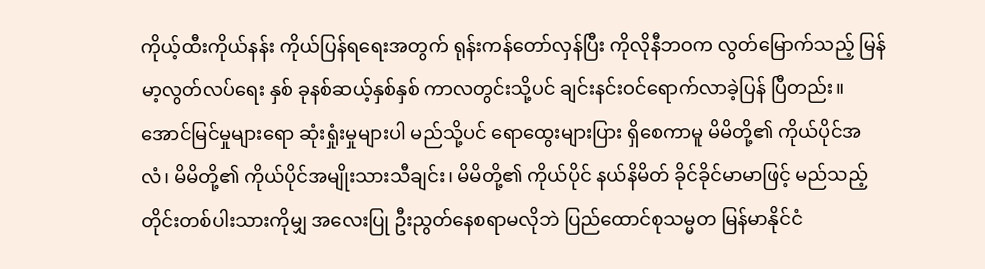ကိုယ့်ထီးကိုယ်နန်း ကိုယ်ပြန်ရရေးအတွက် ရုန်းကန်တော်လှန်ပြီး ကိုလိုနီဘဝက လွတ်မြောက်သည့် မြန်မာ့လွတ်လပ်ရေး နှစ် ခုနစ်ဆယ့်နှစ်နှစ် ကာလတွင်းသို့ပင် ချင်းနင်းဝင်ရောက်လာခဲ့ပြန် ပြီတည်း။ အောင်မြင်မှုများရော ဆုံးရှုံးမှုများပါ မည်သို့ပင် ရောထွေးများပြား ရှိစေကာမူ မိမိတို့၏ ကိုယ်ပိုင်အလံ၊ မိမိတို့၏ ကိုယ်ပိုင်အမျိုးသားသီချင်း၊ မိမိတို့၏ ကိုယ်ပိုင် နယ်နိမိတ် ခိုင်ခိုင်မာမာဖြင့် မည်သည့်တိုင်းတစ်ပါးသားကိုမျှ အလေးပြု ဦးညွတ်နေစရာမလိုဘဲ ပြည်ထောင်စုသမ္မတ မြန်မာနိုင်ငံ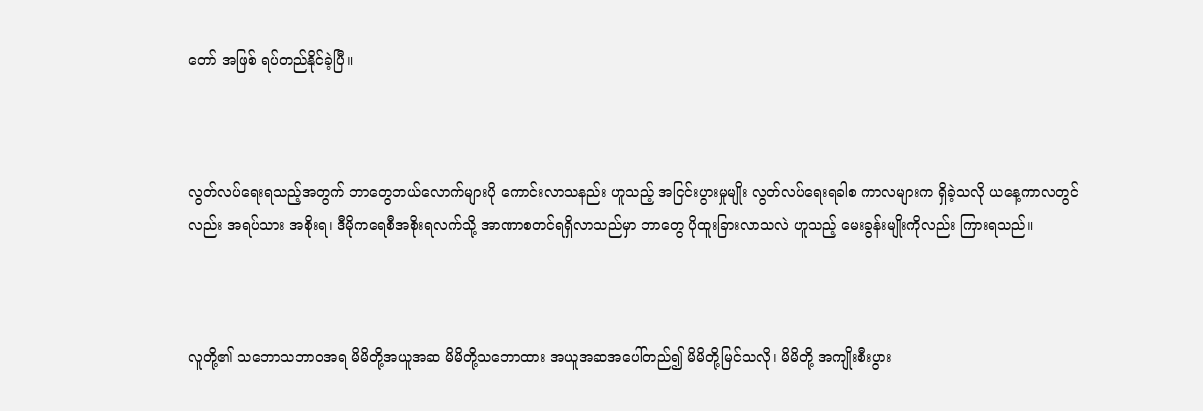တော် အဖြစ် ရပ်တည်နိုင်ခဲ့ပြီ။



လွတ်လပ်ရေးရသည့်အတွက် ဘာတွေဘယ်လောက်များပို ကောင်းလာသနည်း ဟူသည့် အငြင်းပွားမှုမျိုး လွတ်လပ်ရေးရခါစ ကာလများက ရှိခဲ့သလို ယနေ့ကာလတွင်လည်း အရပ်သား အစိုးရ၊ ဒီမိုကရေစီအစိုးရလက်သို့ အာဏာစတင်ရရှိလာသည်မှာ ဘာတွေ ပိုထူးခြားလာသလဲ ဟူသည့် မေးခွန်းမျိုးကိုလည်း ကြားရသည်။



လူတို့၏ သဘောသဘာဝအရ မိမိတို့အယူအဆ မိမိတို့သဘောထား အယူအဆအပေါ်တည်၍ မိမိတို့မြင်သလို၊ မိမိတို့ အကျိုးစီးပွား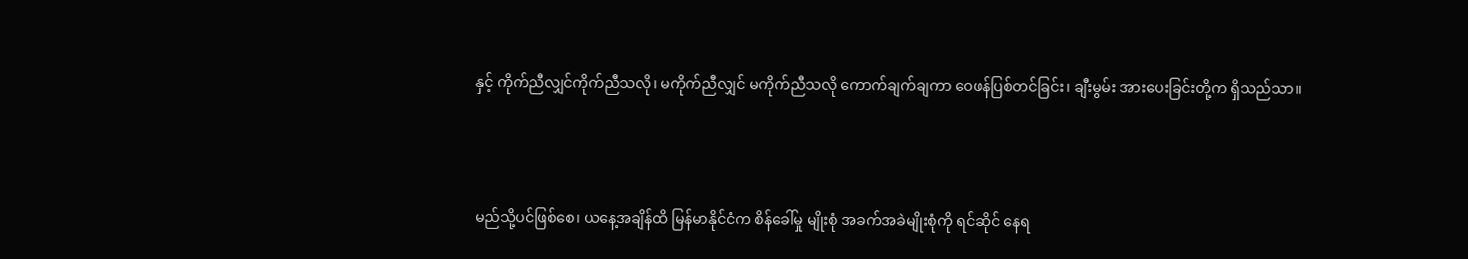နှင့် ကိုက်ညီလျှင်ကိုက်ညီသလို၊ မကိုက်ညီလျှင် မကိုက်ညီသလို ကောက်ချက်ချကာ ဝေဖန်ပြစ်တင်ခြင်း၊ ချီးမွမ်း အားပေးခြင်းတို့က ရှိသည်သာ။



မည်သို့ပင်ဖြစ်စေ၊ ယနေ့အချိန်ထိ မြန်မာနိုင်ငံက စိန်ခေါ်မှု မျိုးစုံ အခက်အခဲမျိုးစုံကို ရင်ဆိုင် နေရ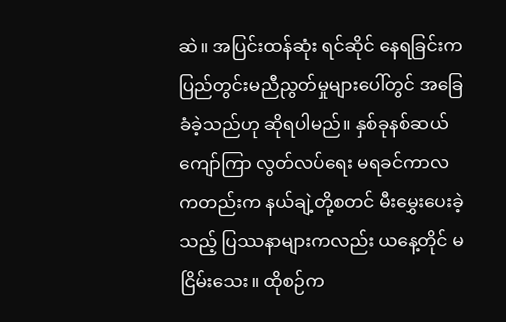ဆဲ။ အပြင်းထန်ဆုံး ရင်ဆိုင် နေရခြင်းက ပြည်တွင်းမညီညွတ်မှုများပေါ်တွင် အခြေခံခဲ့သည်ဟု ဆိုရပါမည်။ နှစ်ခုနစ်ဆယ်ကျော်ကြာ လွတ်လပ်ရေး မရခင်ကာလ ကတည်းက နယ်ချဲ့တို့စတင် မီးမွှေးပေးခဲ့သည့် ပြဿနာများကလည်း ယနေ့တိုင် မငြိမ်းသေး။ ထိုစဉ်က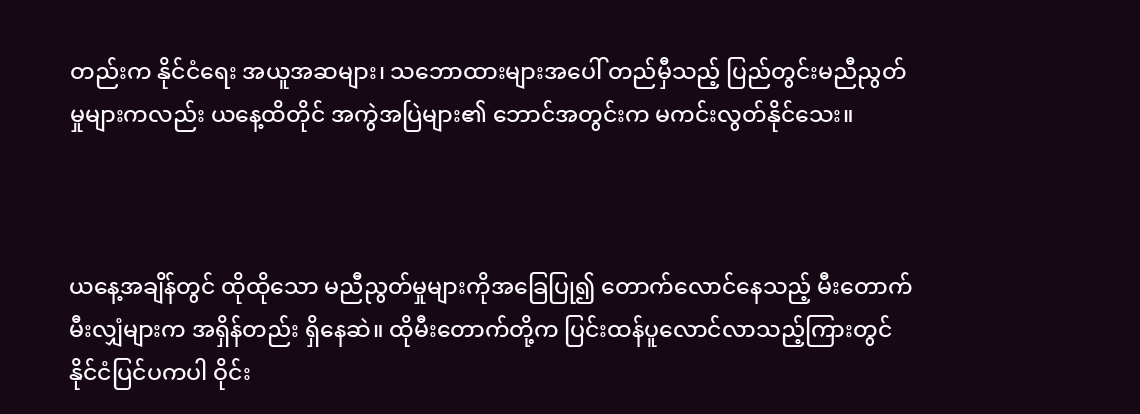တည်းက နိုင်ငံရေး အယူအဆများ၊ သဘောထားများအပေါ် တည်မှီသည့် ပြည်တွင်းမညီညွတ်မှုများကလည်း ယနေ့ထိတိုင် အကွဲအပြဲများ၏ ဘောင်အတွင်းက မကင်းလွတ်နိုင်သေး။



ယနေ့အချိန်တွင် ထိုထိုသော မညီညွတ်မှုများကိုအခြေပြု၍ တောက်လောင်နေသည့် မီးတောက် မီးလျှံများက အရှိန်တည်း ရှိနေဆဲ။ ထိုမီးတောက်တို့က ပြင်းထန်ပူလောင်လာသည့်ကြားတွင် နိုင်ငံပြင်ပကပါ ဝိုင်း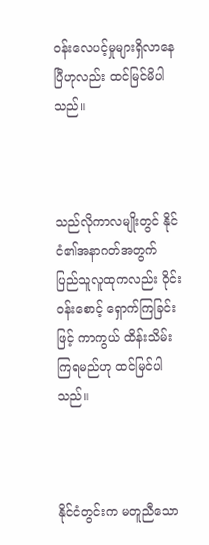ဝန်းလေပင့်မှုများရှိလာနေပြီဟုလည်း ထင်မြင်မိပါသည်။



သည်လိုကာလမျိုးတွင် နိုင်ငံ၏အနာဂတ်အတွက် ပြည်သူလူထုကလည်း ဝိုင်းဝန်းစောင့် ရှောက်ကြခြင်းဖြင့် ကာကွယ် ထိန်းသိမ်းကြရမည်ဟု ထင်မြင်ပါသည်။



နိုင်ငံတွင်းက မတူညီသော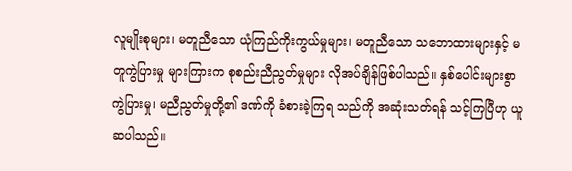လူမျိုးစုများ၊ မတူညီသော ယုံကြည်ကိုးကွယ်မှုများ၊ မတူညီသော သဘောထားများနှင့် မတူကွဲပြားမှု များကြားက စုစည်းညီညွတ်မှုများ လိုအပ်ချိန်ဖြစ်ပါသည်။ နှစ်ပေါင်းများစွာ ကွဲပြားမှု၊ မညီညွတ်မှုတို့၏ ဒဏ်ကို ခံစားခဲ့ကြရ သည်ကို အဆုံးသတ်ရန် သင့်ကြပြီဟု ယူဆပါသည်။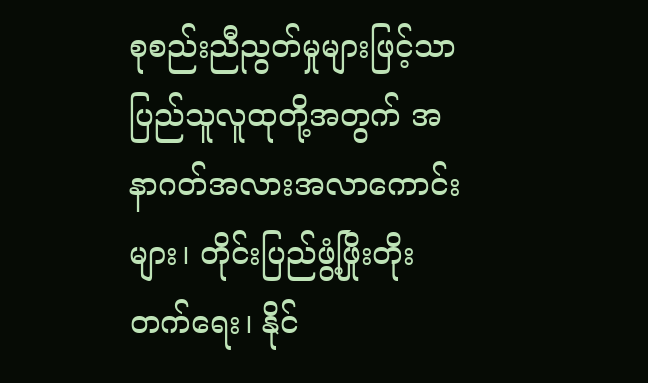စုစည်းညီညွတ်မှုများဖြင့်သာ ပြည်သူလူထုတို့အတွက် အနာဂတ်အလားအလာကောင်းများ၊ တိုင်းပြည်ဖွံ့ဖြိုးတိုးတက်ရေး၊ နိုင်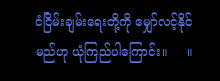ငံငြိမ်းချမ်းရေးတို့ကို မျှော်လင့်နိုင်မည်ဟု ယုံကြည်ပါကြောင်း။     ။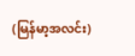(မြန်မာ့အလင်း)